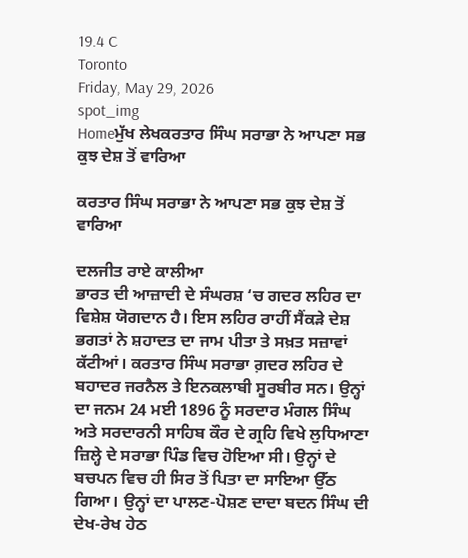19.4 C
Toronto
Friday, May 29, 2026
spot_img
Homeਮੁੱਖ ਲੇਖਕਰਤਾਰ ਸਿੰਘ ਸਰਾਭਾ ਨੇ ਆਪਣਾ ਸਭ ਕੁਝ ਦੇਸ਼ ਤੋਂ ਵਾਰਿਆ

ਕਰਤਾਰ ਸਿੰਘ ਸਰਾਭਾ ਨੇ ਆਪਣਾ ਸਭ ਕੁਝ ਦੇਸ਼ ਤੋਂ ਵਾਰਿਆ

ਦਲਜੀਤ ਰਾਏ ਕਾਲੀਆ
ਭਾਰਤ ਦੀ ਆਜ਼ਾਦੀ ਦੇ ਸੰਘਰਸ਼ ‘ਚ ਗਦਰ ਲਹਿਰ ਦਾ ਵਿਸ਼ੇਸ਼ ਯੋਗਦਾਨ ਹੈ। ਇਸ ਲਹਿਰ ਰਾਹੀਂ ਸੈਂਕੜੇ ਦੇਸ਼ ਭਗਤਾਂ ਨੇ ਸ਼ਹਾਦਤ ਦਾ ਜਾਮ ਪੀਤਾ ਤੇ ਸਖ਼ਤ ਸਜ਼ਾਵਾਂ ਕੱਟੀਆਂ। ਕਰਤਾਰ ਸਿੰਘ ਸਰਾਭਾ ਗ਼ਦਰ ਲਹਿਰ ਦੇ ਬਹਾਦਰ ਜਰਨੈਲ ਤੇ ਇਨਕਲਾਬੀ ਸੂਰਬੀਰ ਸਨ। ਉਨ੍ਹਾਂ ਦਾ ਜਨਮ 24 ਮਈ 1896 ਨੂੰ ਸਰਦਾਰ ਮੰਗਲ ਸਿੰਘ ਅਤੇ ਸਰਦਾਰਨੀ ਸਾਹਿਬ ਕੌਰ ਦੇ ਗ੍ਰਹਿ ਵਿਖੇ ਲੁਧਿਆਣਾ ਜ਼ਿਲ੍ਹੇ ਦੇ ਸਰਾਭਾ ਪਿੰਡ ਵਿਚ ਹੋਇਆ ਸੀ। ਉਨ੍ਹਾਂ ਦੇ ਬਚਪਨ ਵਿਚ ਹੀ ਸਿਰ ਤੋਂ ਪਿਤਾ ਦਾ ਸਾਇਆ ਉੱਠ ਗਿਆ। ਉਨ੍ਹਾਂ ਦਾ ਪਾਲਣ-ਪੋਸ਼ਣ ਦਾਦਾ ਬਦਨ ਸਿੰਘ ਦੀ ਦੇਖ-ਰੇਖ ਹੇਠ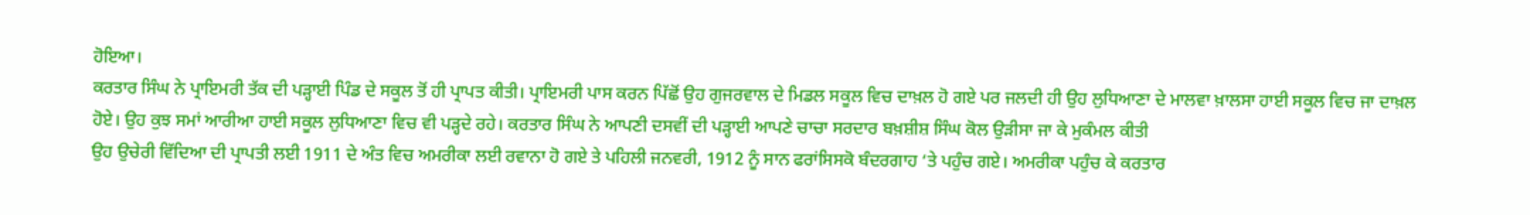ਹੋਇਆ।
ਕਰਤਾਰ ਸਿੰਘ ਨੇ ਪ੍ਰਾਇਮਰੀ ਤੱਕ ਦੀ ਪੜ੍ਹਾਈ ਪਿੰਡ ਦੇ ਸਕੂਲ ਤੋਂ ਹੀ ਪ੍ਰਾਪਤ ਕੀਤੀ। ਪ੍ਰਾਇਮਰੀ ਪਾਸ ਕਰਨ ਪਿੱਛੋਂ ਉਹ ਗੁਜਰਵਾਲ ਦੇ ਮਿਡਲ ਸਕੂਲ ਵਿਚ ਦਾਖ਼ਲ ਹੋ ਗਏ ਪਰ ਜਲਦੀ ਹੀ ਉਹ ਲੁਧਿਆਣਾ ਦੇ ਮਾਲਵਾ ਖ਼ਾਲਸਾ ਹਾਈ ਸਕੂਲ ਵਿਚ ਜਾ ਦਾਖ਼ਲ ਹੋਏ। ਉਹ ਕੁਝ ਸਮਾਂ ਆਰੀਆ ਹਾਈ ਸਕੂਲ ਲੁਧਿਆਣਾ ਵਿਚ ਵੀ ਪੜ੍ਹਦੇ ਰਹੇ। ਕਰਤਾਰ ਸਿੰਘ ਨੇ ਆਪਣੀ ਦਸਵੀਂ ਦੀ ਪੜ੍ਹਾਈ ਆਪਣੇ ਚਾਚਾ ਸਰਦਾਰ ਬਖ਼ਸ਼ੀਸ਼ ਸਿੰਘ ਕੋਲ ਉੜੀਸਾ ਜਾ ਕੇ ਮੁਕੰਮਲ ਕੀਤੀ
ਉਹ ਉਚੇਰੀ ਵਿੱਦਿਆ ਦੀ ਪ੍ਰਾਪਤੀ ਲਈ 1911 ਦੇ ਅੰਤ ਵਿਚ ਅਮਰੀਕਾ ਲਈ ਰਵਾਨਾ ਹੋ ਗਏ ਤੇ ਪਹਿਲੀ ਜਨਵਰੀ, 1912 ਨੂੰ ਸਾਨ ਫਰਾਂਸਿਸਕੋ ਬੰਦਰਗਾਹ ‘ਤੇ ਪਹੁੰਚ ਗਏ। ਅਮਰੀਕਾ ਪਹੁੰਚ ਕੇ ਕਰਤਾਰ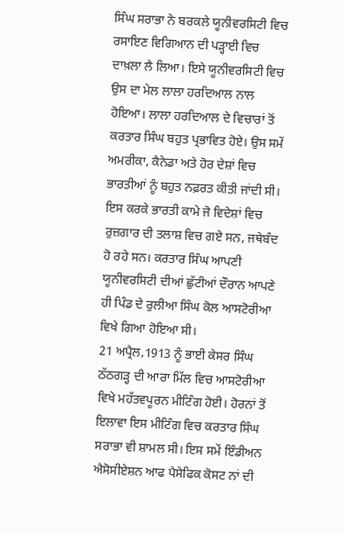ਸਿੰਘ ਸਰਾਭਾ ਨੇ ਬਰਕਲੇ ਯੂਨੀਵਰਸਿਟੀ ਵਿਚ ਰਸਾਇਣ ਵਿਗਿਆਨ ਦੀ ਪੜ੍ਹਾਈ ਵਿਚ ਦਾਖ਼ਲਾ ਲੈ ਲਿਆ। ਇਸੇ ਯੂਨੀਵਰਸਿਟੀ ਵਿਚ ਉਸ ਦਾ ਮੇਲ ਲਾਲਾ ਹਰਦਿਆਲ ਨਾਲ ਹੋਇਆ। ਲਾਲਾ ਹਰਦਿਆਲ ਦੇ ਵਿਚਾਰਾਂ ਤੋਂ ਕਰਤਾਰ ਸਿੰਘ ਬਹੁਤ ਪ੍ਰਭਾਵਿਤ ਹੋਏ। ਉਸ ਸਮੇਂ ਅਮਰੀਕਾ, ਕੈਨੇਡਾ ਅਤੇ ਹੋਰ ਦੇਸ਼ਾਂ ਵਿਚ ਭਾਰਤੀਆਂ ਨੂੰ ਬਹੁਤ ਨਫ਼ਰਤ ਕੀਤੀ ਜਾਂਦੀ ਸੀ। ਇਸ ਕਰਕੇ ਭਾਰਤੀ ਕਾਮੇ ਜੋ ਵਿਦੇਸ਼ਾਂ ਵਿਚ ਰੁਜ਼ਗਾਰ ਦੀ ਤਲਾਸ਼ ਵਿਚ ਗਏ ਸਨ, ਜਥੇਬੰਦ ਹੋ ਰਹੇ ਸਨ। ਕਰਤਾਰ ਸਿੰਘ ਆਪਣੀ ਯੂਨੀਵਰਸਿਟੀ ਦੀਆਂ ਛੁੱਟੀਆਂ ਦੌਰਾਨ ਆਪਣੇ ਹੀ ਪਿੰਡ ਦੇ ਰੁਲੀਆ ਸਿੰਘ ਕੋਲ ਆਸਟੋਰੀਆ ਵਿਖੇ ਗਿਆ ਹੋਇਆ ਸੀ।
21 ਅਪ੍ਰੈਲ,1913 ਨੂੰ ਭਾਈ ਕੇਸਰ ਸਿੰਘ ਠੱਠਗੜ੍ਹ ਦੀ ਆਰਾ ਮਿੱਲ ਵਿਚ ਆਸਟੋਰੀਆ ਵਿਖੇ ਮਹੱਤਵਪੂਰਨ ਮੀਟਿੰਗ ਹੋਈ। ਹੋਰਨਾਂ ਤੋਂ ਇਲਾਵਾ ਇਸ ਮੀਟਿੰਗ ਵਿਚ ਕਰਤਾਰ ਸਿੰਘ ਸਰਾਭਾ ਵੀ ਸ਼ਾਮਲ ਸੀ। ਇਸ ਸਮੇਂ ਇੰਡੀਅਨ ਐਸੋਸੀਏਸ਼ਨ ਆਫ ਪੈਸੇਫਿਕ ਕੋਸਟ ਨਾਂ ਦੀ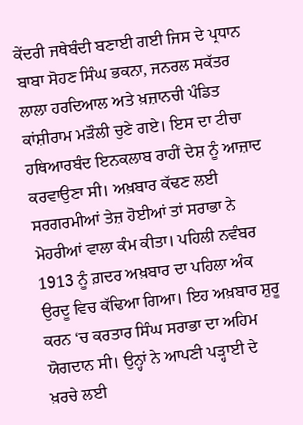ਕੇਂਦਰੀ ਜਥੇਬੰਦੀ ਬਣਾਈ ਗਈ ਜਿਸ ਦੇ ਪ੍ਰਧਾਨ ਬਾਬਾ ਸੋਹਣ ਸਿੰਘ ਭਕਨਾ, ਜਨਰਲ ਸਕੱਤਰ ਲਾਲਾ ਹਰਦਿਆਲ ਅਤੇ ਖ਼ਜ਼ਾਨਚੀ ਪੰਡਿਤ ਕਾਂਸ਼ੀਰਾਮ ਮੜੌਲੀ ਚੁਣੇ ਗਏ। ਇਸ ਦਾ ਟੀਚਾ ਹਥਿਆਰਬੰਦ ਇਨਕਲਾਬ ਰਾਹੀਂ ਦੇਸ਼ ਨੂੰ ਆਜ਼ਾਦ ਕਰਵਾਉਣਾ ਸੀ। ਅਖ਼ਬਾਰ ਕੱਢਣ ਲਈ ਸਰਗਰਮੀਆਂ ਤੇਜ਼ ਹੋਈਆਂ ਤਾਂ ਸਰਾਭਾ ਨੇ ਮੋਹਰੀਆਂ ਵਾਲਾ ਕੰਮ ਕੀਤਾ। ਪਹਿਲੀ ਨਵੰਬਰ 1913 ਨੂੰ ਗ਼ਦਰ ਅਖ਼ਬਾਰ ਦਾ ਪਹਿਲਾ ਅੰਕ ਉਰਦੂ ਵਿਚ ਕੱਢਿਆ ਗਿਆ। ਇਹ ਅਖ਼ਬਾਰ ਸ਼ੁਰੂ ਕਰਨ ‘ਚ ਕਰਤਾਰ ਸਿੰਘ ਸਰਾਭਾ ਦਾ ਅਹਿਮ ਯੋਗਦਾਨ ਸੀ। ਉਨ੍ਹਾਂ ਨੇ ਆਪਣੀ ਪੜ੍ਹਾਈ ਦੇ ਖ਼ਰਚੇ ਲਈ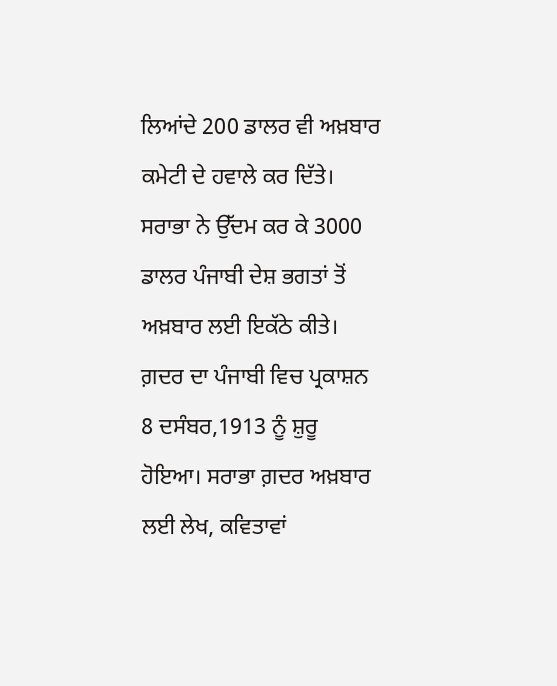ਲਿਆਂਦੇ 200 ਡਾਲਰ ਵੀ ਅਖ਼ਬਾਰ ਕਮੇਟੀ ਦੇ ਹਵਾਲੇ ਕਰ ਦਿੱਤੇ। ਸਰਾਭਾ ਨੇ ਉੱਦਮ ਕਰ ਕੇ 3000 ਡਾਲਰ ਪੰਜਾਬੀ ਦੇਸ਼ ਭਗਤਾਂ ਤੋਂ ਅਖ਼ਬਾਰ ਲਈ ਇਕੱਠੇ ਕੀਤੇ। ਗ਼ਦਰ ਦਾ ਪੰਜਾਬੀ ਵਿਚ ਪ੍ਰਕਾਸ਼ਨ 8 ਦਸੰਬਰ,1913 ਨੂੰ ਸ਼ੁਰੂ ਹੋਇਆ। ਸਰਾਭਾ ਗ਼ਦਰ ਅਖ਼ਬਾਰ ਲਈ ਲੇਖ, ਕਵਿਤਾਵਾਂ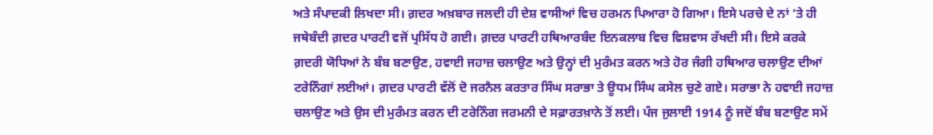ਅਤੇ ਸੰਪਾਦਕੀ ਲਿਖਦਾ ਸੀ। ਗ਼ਦਰ ਅਖ਼ਬਾਰ ਜਲਦੀ ਹੀ ਦੇਸ਼ ਵਾਸੀਆਂ ਵਿਚ ਹਰਮਨ ਪਿਆਰਾ ਹੋ ਗਿਆ। ਇਸੇ ਪਰਚੇ ਦੇ ਨਾਂ ‘ਤੇ ਹੀ ਜਥੇਬੰਦੀ ਗ਼ਦਰ ਪਾਰਟੀ ਵਜੋਂ ਪ੍ਰਸਿੱਧ ਹੋ ਗਈ। ਗ਼ਦਰ ਪਾਰਟੀ ਹਥਿਆਰਬੰਦ ਇਨਕਲਾਬ ਵਿਚ ਵਿਸ਼ਵਾਸ ਰੱਖਦੀ ਸੀ। ਇਸੇ ਕਰਕੇ ਗ਼ਦਰੀ ਯੋਧਿਆਂ ਨੇ ਬੰਬ ਬਣਾਉਣ, ਹਵਾਈ ਜਹਾਜ਼ ਚਲਾਉਣ ਅਤੇ ਉਨ੍ਹਾਂ ਦੀ ਮੁਰੰਮਤ ਕਰਨ ਅਤੇ ਹੋਰ ਜੰਗੀ ਹਥਿਆਰ ਚਲਾਉਣ ਦੀਆਂ ਟਰੇਨਿੰਗਾਂ ਲਈਆਂ। ਗ਼ਦਰ ਪਾਰਟੀ ਵੱਲੋਂ ਦੋ ਜਰਨੈਲ ਕਰਤਾਰ ਸਿੰਘ ਸਰਾਭਾ ਤੇ ਊਧਮ ਸਿੰਘ ਕਸੇਲ ਚੁਣੇ ਗਏ। ਸਰਾਭਾ ਨੇ ਹਵਾਈ ਜਹਾਜ਼ ਚਲਾਉਣ ਅਤੇ ਉਸ ਦੀ ਮੁਰੰਮਤ ਕਰਨ ਦੀ ਟਰੇਨਿੰਗ ਜਰਮਨੀ ਦੇ ਸਫ਼ਾਰਤਖ਼ਾਨੇ ਤੋਂ ਲਈ। ਪੰਜ ਜੁਲਾਈ 1914 ਨੂੰ ਜਦੋਂ ਬੰਬ ਬਣਾਉਣ ਸਮੇਂ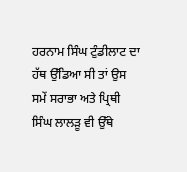ਹਰਨਾਮ ਸਿੰਘ ਟੁੰਡੀਲਾਟ ਦਾ ਹੱਥ ਉੱਡਿਆ ਸੀ ਤਾਂ ਉਸ ਸਮੇਂ ਸਰਾਭਾ ਅਤੇ ਪ੍ਰਿਥੀ ਸਿੰਘ ਲਾਲੜੂ ਵੀ ਉੱਥੇ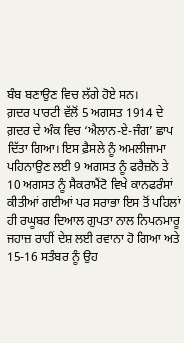ਬੰਬ ਬਣਾਉਣ ਵਿਚ ਲੱਗੇ ਹੋਏ ਸਨ।
ਗ਼ਦਰ ਪਾਰਟੀ ਵੱਲੋਂ 5 ਅਗਸਤ 1914 ਦੇ ਗ਼ਦਰ ਦੇ ਅੰਕ ਵਿਚ ‘ਐਲਾਨ-ਏ-ਜੰਗ’ ਛਾਪ ਦਿੱਤਾ ਗਿਆ। ਇਸ ਫ਼ੈਸਲੇ ਨੂੰ ਅਮਲੀਜਾਮਾ ਪਹਿਨਾਉਣ ਲਈ 9 ਅਗਸਤ ਨੂੰ ਫਰੈਜ਼ਨੋ ਤੇ 10 ਅਗਸਤ ਨੂੰ ਸੈਕਰਾਮੈਂਟੋ ਵਿਖੇ ਕਾਨਫਰੰਸਾਂ ਕੀਤੀਆਂ ਗਈਆਂ ਪਰ ਸਰਾਭਾ ਇਸ ਤੋਂ ਪਹਿਲਾਂ ਹੀ ਰਘੂਬਰ ਦਿਆਲ ਗੁਪਤਾ ਨਾਲ ਨਿਪਨਮਾਰੂ ਜਹਾਜ਼ ਰਾਹੀਂ ਦੇਸ਼ ਲਈ ਰਵਾਨਾ ਹੋ ਗਿਆ ਅਤੇ 15-16 ਸਤੰਬਰ ਨੂੰ ਉਹ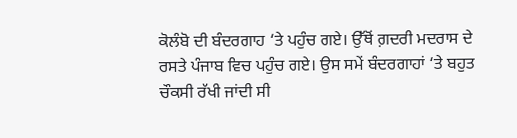ਕੋਲੰਬੋ ਦੀ ਬੰਦਰਗਾਹ ‘ਤੇ ਪਹੁੰਚ ਗਏ। ਉੱਥੋਂ ਗ਼ਦਰੀ ਮਦਰਾਸ ਦੇ ਰਸਤੇ ਪੰਜਾਬ ਵਿਚ ਪਹੁੰਚ ਗਏ। ਉਸ ਸਮੇਂ ਬੰਦਰਗਾਹਾਂ ‘ਤੇ ਬਹੁਤ ਚੌਕਸੀ ਰੱਖੀ ਜਾਂਦੀ ਸੀ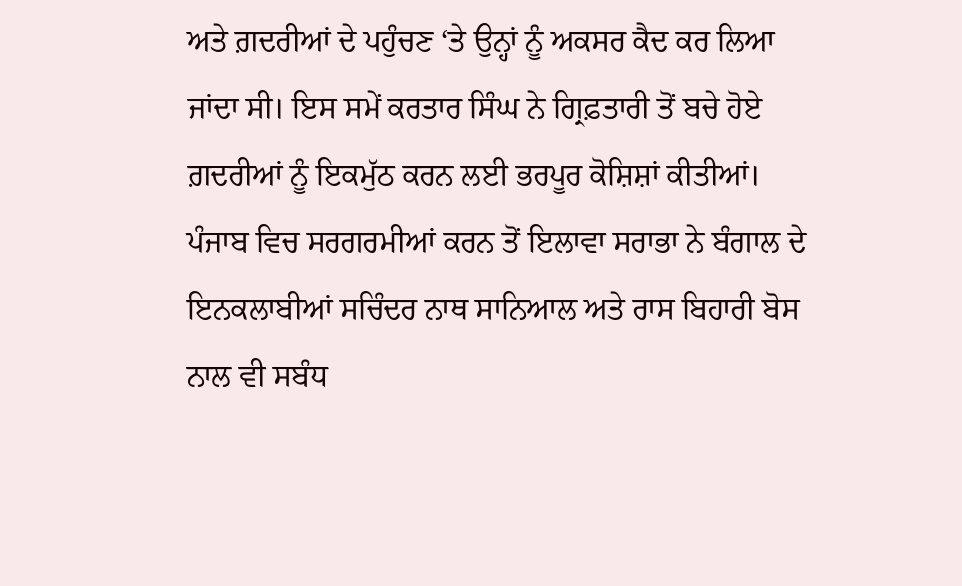ਅਤੇ ਗ਼ਦਰੀਆਂ ਦੇ ਪਹੁੰਚਣ ‘ਤੇ ਉਨ੍ਹਾਂ ਨੂੰ ਅਕਸਰ ਕੈਦ ਕਰ ਲਿਆ ਜਾਂਦਾ ਸੀ। ਇਸ ਸਮੇਂ ਕਰਤਾਰ ਸਿੰਘ ਨੇ ਗ੍ਰਿਫ਼ਤਾਰੀ ਤੋਂ ਬਚੇ ਹੋਏ ਗ਼ਦਰੀਆਂ ਨੂੰ ਇਕਮੁੱਠ ਕਰਨ ਲਈ ਭਰਪੂਰ ਕੋਸ਼ਿਸ਼ਾਂ ਕੀਤੀਆਂ। ਪੰਜਾਬ ਵਿਚ ਸਰਗਰਮੀਆਂ ਕਰਨ ਤੋਂ ਇਲਾਵਾ ਸਰਾਭਾ ਨੇ ਬੰਗਾਲ ਦੇ ਇਨਕਲਾਬੀਆਂ ਸਚਿੰਦਰ ਨਾਥ ਸਾਨਿਆਲ ਅਤੇ ਰਾਸ ਬਿਹਾਰੀ ਬੋਸ ਨਾਲ ਵੀ ਸਬੰਧ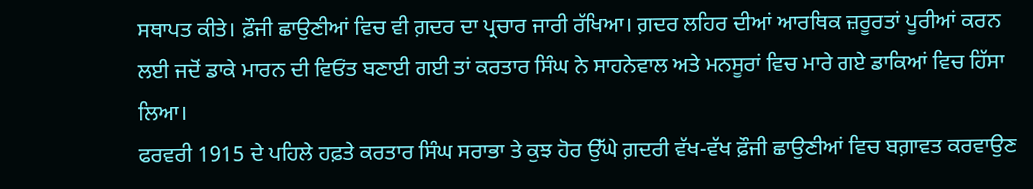ਸਥਾਪਤ ਕੀਤੇ। ਫ਼ੌਜੀ ਛਾਉਣੀਆਂ ਵਿਚ ਵੀ ਗ਼ਦਰ ਦਾ ਪ੍ਰਚਾਰ ਜਾਰੀ ਰੱਖਿਆ। ਗ਼ਦਰ ਲਹਿਰ ਦੀਆਂ ਆਰਥਿਕ ਜ਼ਰੂਰਤਾਂ ਪੂਰੀਆਂ ਕਰਨ ਲਈ ਜਦੋਂ ਡਾਕੇ ਮਾਰਨ ਦੀ ਵਿਓਂਤ ਬਣਾਈ ਗਈ ਤਾਂ ਕਰਤਾਰ ਸਿੰਘ ਨੇ ਸਾਹਨੇਵਾਲ ਅਤੇ ਮਨਸੂਰਾਂ ਵਿਚ ਮਾਰੇ ਗਏ ਡਾਕਿਆਂ ਵਿਚ ਹਿੱਸਾ ਲਿਆ।
ਫਰਵਰੀ 1915 ਦੇ ਪਹਿਲੇ ਹਫ਼ਤੇ ਕਰਤਾਰ ਸਿੰਘ ਸਰਾਭਾ ਤੇ ਕੁਝ ਹੋਰ ਉੱਘੇ ਗ਼ਦਰੀ ਵੱਖ-ਵੱਖ ਫ਼ੌਜੀ ਛਾਉਣੀਆਂ ਵਿਚ ਬਗ਼ਾਵਤ ਕਰਵਾਉਣ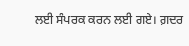ਲਈ ਸੰਪਰਕ ਕਰਨ ਲਈ ਗਏ। ਗ਼ਦਰ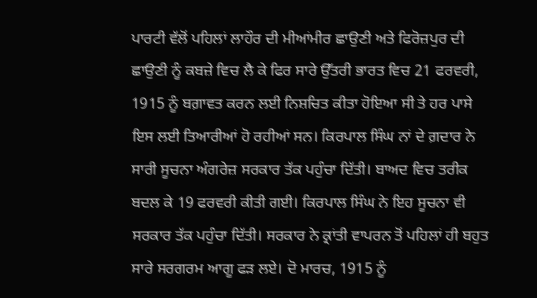ਪਾਰਟੀ ਵੱਲੋਂ ਪਹਿਲਾਂ ਲਾਹੌਰ ਦੀ ਮੀਆਂਮੀਰ ਛਾਉਣੀ ਅਤੇ ਫਿਰੋਜ਼ਪੁਰ ਦੀ ਛਾਉਣੀ ਨੂੰ ਕਬਜ਼ੇ ਵਿਚ ਲੈ ਕੇ ਫਿਰ ਸਾਰੇ ਉੱਤਰੀ ਭਾਰਤ ਵਿਚ 21 ਫਰਵਰੀ, 1915 ਨੂੰ ਬਗ਼ਾਵਤ ਕਰਨ ਲਈ ਨਿਸ਼ਚਿਤ ਕੀਤਾ ਹੋਇਆ ਸੀ ਤੇ ਹਰ ਪਾਸੇ ਇਸ ਲਈ ਤਿਆਰੀਆਂ ਹੋ ਰਹੀਆਂ ਸਨ। ਕਿਰਪਾਲ ਸਿੰਘ ਨਾਂ ਦੇ ਗ਼ਦਾਰ ਨੇ ਸਾਰੀ ਸੂਚਨਾ ਅੰਗਰੇਜ਼ ਸਰਕਾਰ ਤੱਕ ਪਹੁੰਚਾ ਦਿੱਤੀ। ਬਾਅਦ ਵਿਚ ਤਰੀਕ ਬਦਲ ਕੇ 19 ਫਰਵਰੀ ਕੀਤੀ ਗਈ। ਕਿਰਪਾਲ ਸਿੰਘ ਨੇ ਇਹ ਸੂਚਨਾ ਵੀ ਸਰਕਾਰ ਤੱਕ ਪਹੁੰਚਾ ਦਿੱਤੀ। ਸਰਕਾਰ ਨੇ ਕ੍ਰਾਂਤੀ ਵਾਪਰਨ ਤੋਂ ਪਹਿਲਾਂ ਹੀ ਬਹੁਤ ਸਾਰੇ ਸਰਗਰਮ ਆਗੂ ਫੜ ਲਏ। ਦੋ ਮਾਰਚ, 1915 ਨੂੰ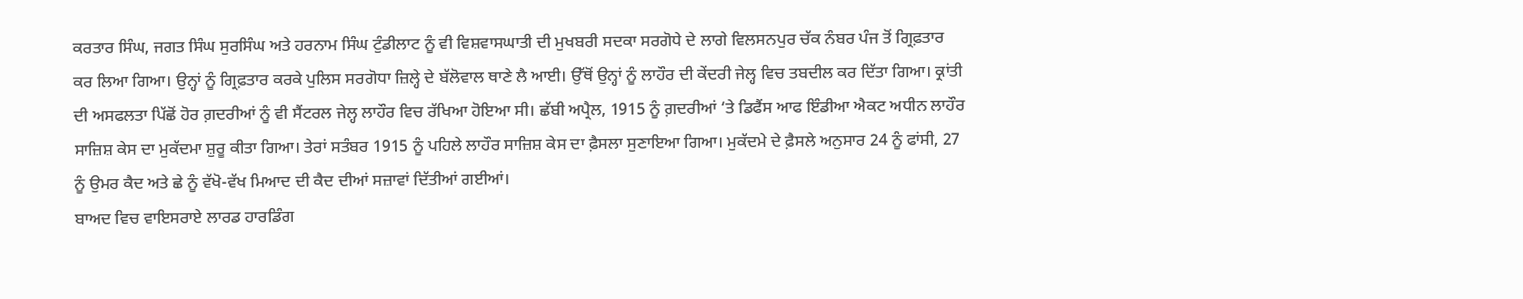ਕਰਤਾਰ ਸਿੰਘ, ਜਗਤ ਸਿੰਘ ਸੁਰਸਿੰਘ ਅਤੇ ਹਰਨਾਮ ਸਿੰਘ ਟੁੰਡੀਲਾਟ ਨੂੰ ਵੀ ਵਿਸ਼ਵਾਸਘਾਤੀ ਦੀ ਮੁਖਬਰੀ ਸਦਕਾ ਸਰਗੋਧੇ ਦੇ ਲਾਗੇ ਵਿਲਸਨਪੁਰ ਚੱਕ ਨੰਬਰ ਪੰਜ ਤੋਂ ਗ੍ਰਿਫ਼ਤਾਰ ਕਰ ਲਿਆ ਗਿਆ। ਉਨ੍ਹਾਂ ਨੂੰ ਗ੍ਰਿਫ਼ਤਾਰ ਕਰਕੇ ਪੁਲਿਸ ਸਰਗੋਧਾ ਜ਼ਿਲ੍ਹੇ ਦੇ ਬੱਲੋਵਾਲ ਥਾਣੇ ਲੈ ਆਈ। ਉੱਥੋਂ ਉਨ੍ਹਾਂ ਨੂੰ ਲਾਹੌਰ ਦੀ ਕੇਂਦਰੀ ਜੇਲ੍ਹ ਵਿਚ ਤਬਦੀਲ ਕਰ ਦਿੱਤਾ ਗਿਆ। ਕ੍ਰਾਂਤੀ ਦੀ ਅਸਫਲਤਾ ਪਿੱਛੋਂ ਹੋਰ ਗ਼ਦਰੀਆਂ ਨੂੰ ਵੀ ਸੈਂਟਰਲ ਜੇਲ੍ਹ ਲਾਹੌਰ ਵਿਚ ਰੱਖਿਆ ਹੋਇਆ ਸੀ। ਛੱਬੀ ਅਪ੍ਰੈਲ, 1915 ਨੂੰ ਗ਼ਦਰੀਆਂ ‘ਤੇ ਡਿਫੈਂਸ ਆਫ ਇੰਡੀਆ ਐਕਟ ਅਧੀਨ ਲਾਹੌਰ ਸਾਜ਼ਿਸ਼ ਕੇਸ ਦਾ ਮੁਕੱਦਮਾ ਸ਼ੁਰੂ ਕੀਤਾ ਗਿਆ। ਤੇਰਾਂ ਸਤੰਬਰ 1915 ਨੂੰ ਪਹਿਲੇ ਲਾਹੌਰ ਸਾਜ਼ਿਸ਼ ਕੇਸ ਦਾ ਫ਼ੈਸਲਾ ਸੁਣਾਇਆ ਗਿਆ। ਮੁਕੱਦਮੇ ਦੇ ਫ਼ੈਸਲੇ ਅਨੁਸਾਰ 24 ਨੂੰ ਫਾਂਸੀ, 27 ਨੂੰ ਉਮਰ ਕੈਦ ਅਤੇ ਛੇ ਨੂੰ ਵੱਖੋ-ਵੱਖ ਮਿਆਦ ਦੀ ਕੈਦ ਦੀਆਂ ਸਜ਼ਾਵਾਂ ਦਿੱਤੀਆਂ ਗਈਆਂ।
ਬਾਅਦ ਵਿਚ ਵਾਇਸਰਾਏ ਲਾਰਡ ਹਾਰਡਿੰਗ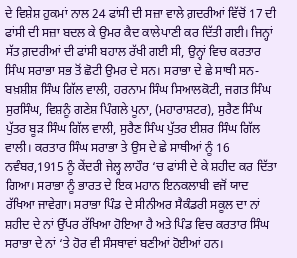ਦੇ ਵਿਸ਼ੇਸ਼ ਹੁਕਮਾਂ ਨਾਲ 24 ਫਾਂਸੀ ਦੀ ਸਜ਼ਾ ਵਾਲੇ ਗ਼ਦਰੀਆਂ ਵਿੱਚੋਂ 17 ਦੀ ਫਾਂਸੀ ਦੀ ਸਜ਼ਾ ਬਦਲ ਕੇ ਉਮਰ ਕੈਦ ਕਾਲੇਪਾਣੀ ਕਰ ਦਿੱਤੀ ਗਈ। ਜਿਨ੍ਹਾਂ ਸੱਤ ਗ਼ਦਰੀਆਂ ਦੀ ਫਾਂਸੀ ਬਹਾਲ ਰੱਖੀ ਗਈ ਸੀ, ਉਨ੍ਹਾਂ ਵਿਚ ਕਰਤਾਰ ਸਿੰਘ ਸਰਾਭਾ ਸਭ ਤੋਂ ਛੋਟੀ ਉਮਰ ਦੇ ਸਨ। ਸਰਾਭਾ ਦੇ ਛੇ ਸਾਥੀ ਸਨ- ਬਖ਼ਸ਼ੀਸ਼ ਸਿੰਘ ਗਿੱਲ ਵਾਲੀ, ਹਰਨਾਮ ਸਿੰਘ ਸਿਆਲਕੋਟੀ, ਜਗਤ ਸਿੰਘ ਸੁਰਸਿੰਘ, ਵਿਸ਼ਨੂੰ ਗਣੇਸ਼ ਪਿੰਗਲੇ ਪੂਨਾ, (ਮਹਾਰਾਸ਼ਟਰ), ਸੁਰੈਣ ਸਿੰਘ ਪੁੱਤਰ ਬੂੜ ਸਿੰਘ ਗਿੱਲ ਵਾਲੀ, ਸੁਰੈਣ ਸਿੰਘ ਪੁੱਤਰ ਈਸ਼ਰ ਸਿੰਘ ਗਿੱਲ ਵਾਲੀ। ਕਰਤਾਰ ਸਿੰਘ ਸਰਾਭਾ ਤੇ ਉਸ ਦੇ ਛੇ ਸਾਥੀਆਂ ਨੂੰ 16 ਨਵੰਬਰ,1915 ਨੂੰ ਕੇਂਦਰੀ ਜੇਲ੍ਹ ਲਾਹੌਰ ‘ਚ ਫਾਂਸੀ ਦੇ ਕੇ ਸ਼ਹੀਦ ਕਰ ਦਿੱਤਾ ਗਿਆ। ਸਰਾਭਾ ਨੂੰ ਭਾਰਤ ਦੇ ਇਕ ਮਹਾਨ ਇਨਕਲਾਬੀ ਵਜੋਂ ਯਾਦ ਰੱਖਿਆ ਜਾਵੇਗਾ। ਸਰਾਭਾ ਪਿੰਡ ਦੇ ਸੀਨੀਅਰ ਸੈਕੰਡਰੀ ਸਕੂਲ ਦਾ ਨਾਂ ਸ਼ਹੀਦ ਦੇ ਨਾਂ ਉੱਪਰ ਰੱਖਿਆ ਹੋਇਆ ਹੈ ਅਤੇ ਪਿੰਡ ਵਿਚ ਕਰਤਾਰ ਸਿੰਘ ਸਰਾਭਾ ਦੇ ਨਾਂ ‘ਤੇ ਹੋਰ ਵੀ ਸੰਸਥਾਵਾਂ ਬਣੀਆਂ ਹੋਈਆਂ ਹਨ।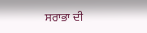ਸਰਾਭਾ ਦੀ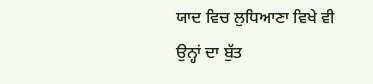ਯਾਦ ਵਿਚ ਲੁਧਿਆਣਾ ਵਿਖੇ ਵੀ ਉਨ੍ਹਾਂ ਦਾ ਬੁੱਤ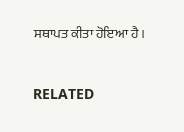ਸਥਾਪਤ ਕੀਤਾ ਹੋਇਆ ਹੈ।



RELATED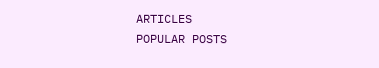ARTICLES
POPULAR POSTS